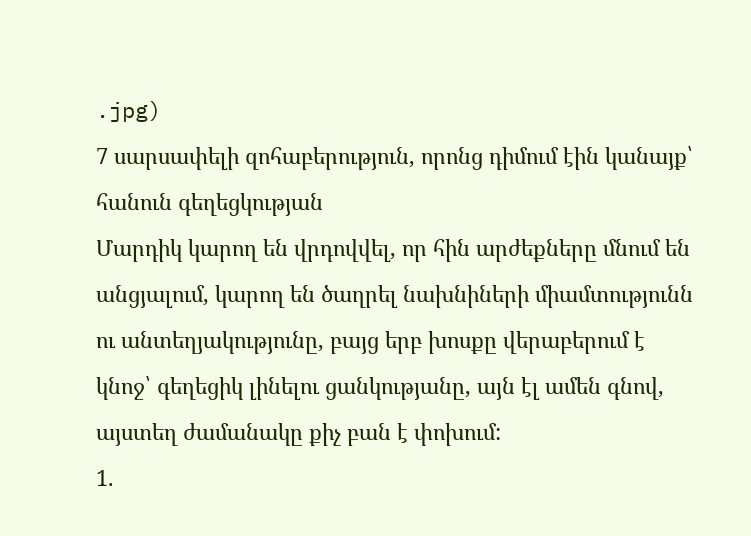.jpg)
7 սարսափելի զոհաբերություն, որոնց դիմում էին կանայք՝ հանուն գեղեցկության
Մարդիկ կարող են վրդովվել, որ հին արժեքները մնում են անցյալում, կարող են ծաղրել նախնիների միամտությունն ու անտեղյակությունը, բայց երբ խոսքը վերաբերում է կնոջ՝ գեղեցիկ լինելու ցանկությանը, այն էլ ամեն գնով, այստեղ ժամանակը քիչ բան է փոխում:
1.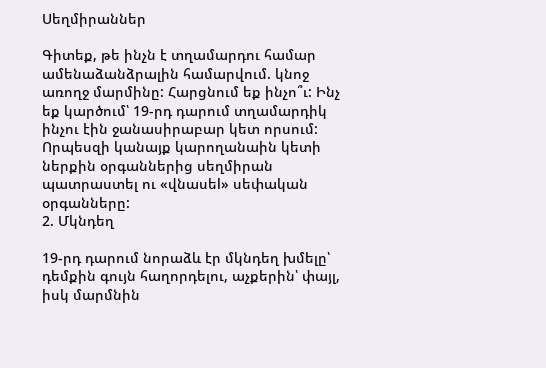Սեղմիրաններ

Գիտեք, թե ինչն է տղամարդու համար ամենաձանձրալին համարվում. կնոջ առողջ մարմինը: Հարցնում եք ինչո՞ւ: Ինչ եք կարծում՝ 19-րդ դարում տղամարդիկ ինչու էին ջանասիրաբար կետ որսում: Որպեսզի կանայք կարողանաին կետի ներքին օրգաններից սեղմիրան պատրաստել ու «վնասեl» սեփական օրգանները:
2. Մկնդեղ

19-րդ դարում նորաձև էր մկնդեղ խմելը՝ դեմքին գույն հաղորդելու, աչքերին՝ փայլ, իսկ մարմնին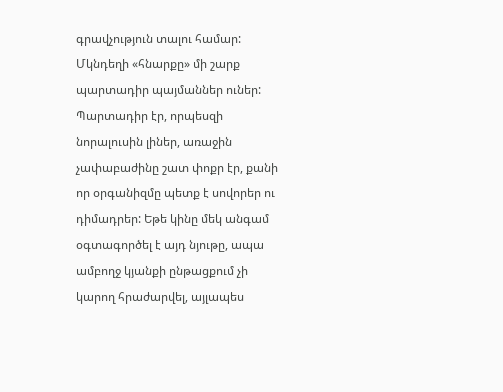գրավչություն տալու համար: Մկնդեղի «հնարքը» մի շարք պարտադիր պայմաններ ուներ: Պարտադիր էր, որպեսզի նորալուսին լիներ, առաջին չափաբաժինը շատ փոքր էր, քանի որ օրգանիզմը պետք է սովորեր ու դիմադրեր: Եթե կինը մեկ անգամ օգտագործել է այդ նյութը, ապա ամբողջ կյանքի ընթացքում չի կարող հրաժարվել, այլապես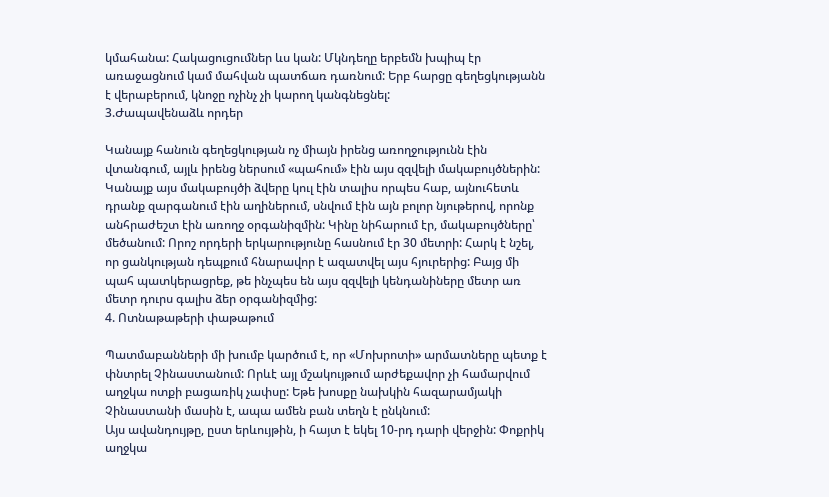կմահանա: Հակացուցումներ ևս կան: Մկնդեղը երբեմն խպիպ էր առաջացնում կամ մահվան պատճառ դառնում: Երբ հարցը գեղեցկությանն է վերաբերում, կնոջը ոչինչ չի կարող կանգնեցնել:
3.Ժապավենաձև որդեր

Կանայք հանուն գեղեցկության ոչ միայն իրենց առողջությունն էին վտանգում, այլև իրենց ներսում «պահում» էին այս զզվելի մակաբույծներին: Կանայք այս մակաբույծի ձվերը կուլ էին տալիս որպես հաբ, այնուհետև դրանք զարգանում էին աղիներում, սնվում էին այն բոլոր նյութերով, որոնք անհրաժեշտ էին առողջ օրգանիզմին: Կինը նիհարում էր, մակաբույծները՝ մեծանում: Որոշ որդերի երկարությունը հասնում էր 30 մետրի: Հարկ է նշել, որ ցանկության դեպքում հնարավոր է ազատվել այս հյուրերից: Բայց մի պահ պատկերացրեք, թե ինչպես են այս զզվելի կենդանիները մետր առ մետր դուրս գալիս ձեր օրգանիզմից:
4. Ոտնաթաթերի փաթաթում

Պատմաբանների մի խումբ կարծում է, որ «Մոխրոտի» արմատները պետք է փնտրել Չինաստանում: Որևէ այլ մշակույթում արժեքավոր չի համարվում աղջկա ոտքի բացառիկ չափսը: Եթե խոսքը նախկին հազարամյակի Չինաստանի մասին է, ապա ամեն բան տեղն է ընկնում:
Այս ավանդույթը, ըստ երևույթին, ի հայտ է եկել 10-րդ դարի վերջին: Փոքրիկ աղջկա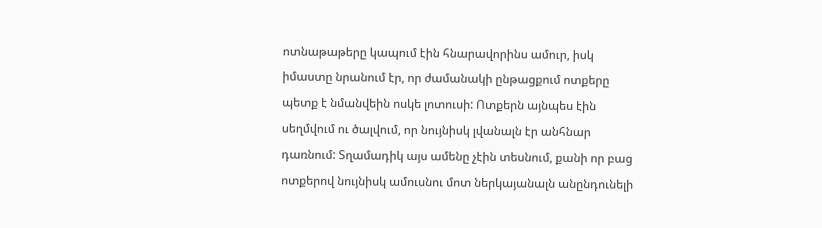ոտնաթաթերը կապում էին հնարավորինս ամուր, իսկ իմաստը նրանում էր, որ ժամանակի ընթացքում ոտքերը պետք է նմանվեին ոսկե լոտուսի: Ոտքերն այնպես էին սեղմվում ու ծալվում, որ նույնիսկ լվանալն էր անհնար դառնում: Տղամադիկ այս ամենը չէին տեսնում, քանի որ բաց ոտքերով նույնիսկ ամուսնու մոտ ներկայանալն անընդունելի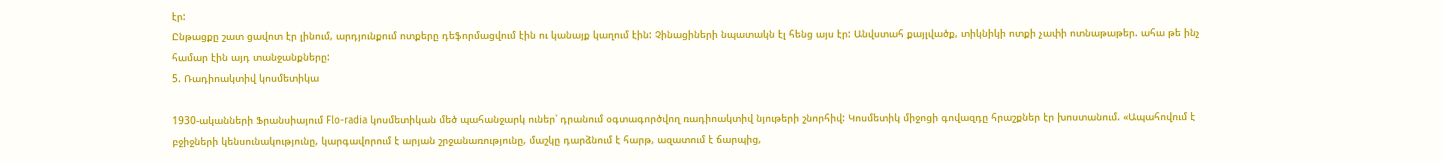էր:
Ընթացքը շատ ցավոտ էր լինում, արդյունքում ոտքերը դեֆորմացվում էին ու կանայք կաղում էին: Չինացիների նպատակն էլ հենց այս էր: Անվստահ քայլվածք, տիկնիկի ոտքի չափի ոտնաթաթեր. ահա թե ինչ համար էին այդ տանջանքները:
5. Ռադիոակտիվ կոսմետիկա

1930-ականների Ֆրանսիայում Flo-radia կոսմետիկան մեծ պահանջարկ ուներ՝ դրանում օգտագործվող ռադիոակտիվ նյութերի շնորհիվ: Կոսմետիկ միջոցի գովազդը հրաշքներ էր խոստանում. «Ապահովում է բջիջների կենսունակությունը, կարգավորում է արյան շրջանառությունը, մաշկը դարձնում է հարթ, ազատում է ճարպից,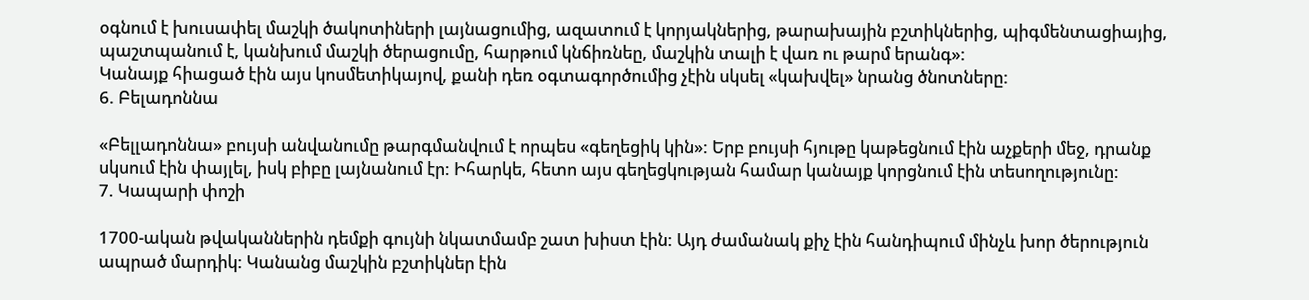օգնում է խուսափել մաշկի ծակոտիների լայնացումից, ազատում է կորյակներից, թարախային բշտիկներից, պիգմենտացիայից, պաշտպանում է, կանխում մաշկի ծերացումը, հարթում կնճիռնեը, մաշկին տալի է վառ ու թարմ երանգ»:
Կանայք հիացած էին այս կոսմետիկայով, քանի դեռ օգտագործումից չէին սկսել «կախվել» նրանց ծնոտները:
6. Բելադոննա

«Բելլադոննա» բույսի անվանումը թարգմանվում է որպես «գեղեցիկ կին»: Երբ բույսի հյութը կաթեցնում էին աչքերի մեջ, դրանք սկսում էին փայլել, իսկ բիբը լայնանում էր: Իհարկե, հետո այս գեղեցկության համար կանայք կորցնում էին տեսողությունը:
7. Կապարի փոշի

1700-ական թվականներին դեմքի գույնի նկատմամբ շատ խիստ էին: Այդ ժամանակ քիչ էին հանդիպում մինչև խոր ծերություն ապրած մարդիկ: Կանանց մաշկին բշտիկներ էին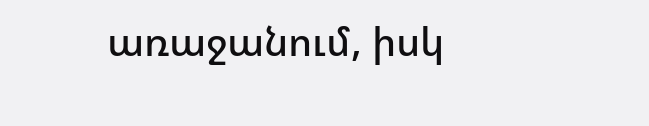առաջանում, իսկ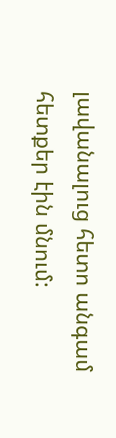լավանալուց հետո անգամ հետքեր էին մնում: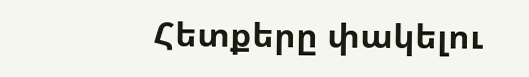Հետքերը փակելու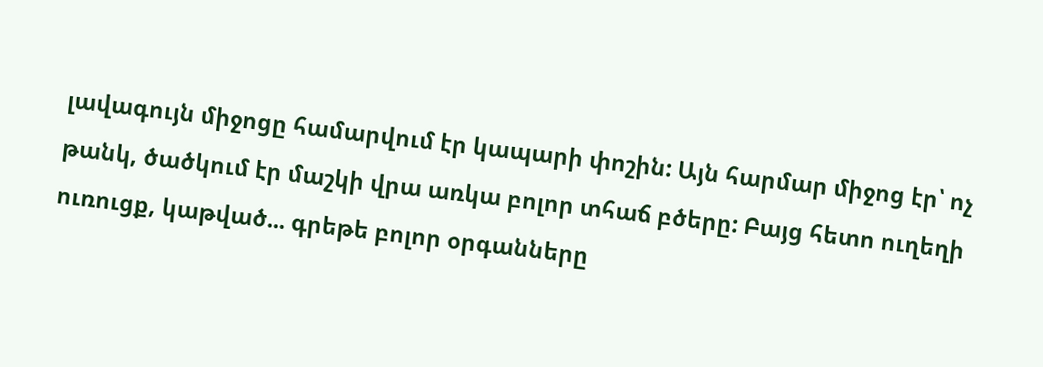լավագույն միջոցը համարվում էր կապարի փոշին: Այն հարմար միջոց էր՝ ոչ թանկ, ծածկում էր մաշկի վրա առկա բոլոր տհաճ բծերը: Բայց հետո ուղեղի ուռուցք, կաթված... գրեթե բոլոր օրգանները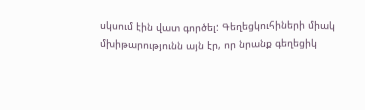սկսում էին վատ գործել: Գեղեցկուհիների միակ մխիթարությունն այն էր, որ նրանք գեղեցիկ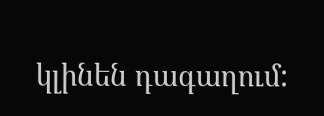կլինեն դագաղում: